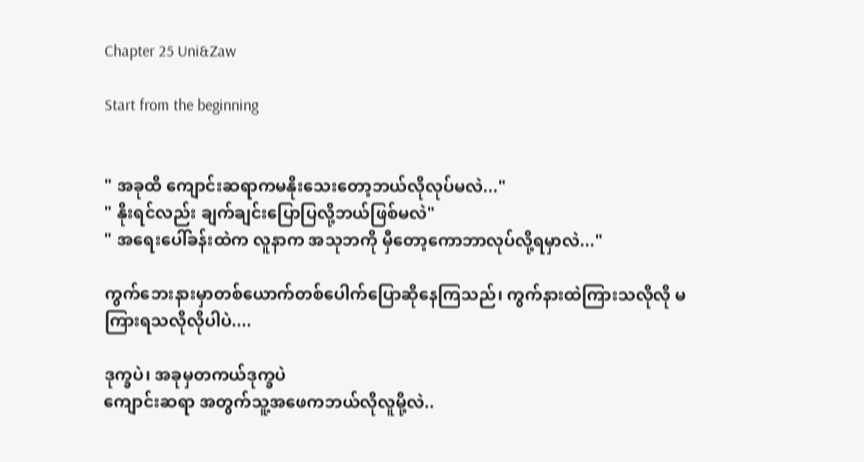Chapter 25 Uni&Zaw

Start from the beginning


" အခုထိ ကျောင်းဆရာကမနိုးသေးတော့ဘယ်လိုလုပ်မလဲ..."
" နိုးရင်လည်း ချက်ချင်းပြောပြလို့ဘယ်ဖြစ်မလဲ"
" အရေးပေါ်ခန်းထဲက လူနာက အသုဘကို မှီတော့ကောဘာလုပ်လို့ရမှာလဲ..."

ကွက်ဘေးနားမှာတစ်ယောက်တစ်ပေါက်ပြောဆိုနေကြသည်၊ ကွက်နားထဲကြားသလိုလို မကြားရသလိုလိုပါပဲ....

ဒုက္ခပဲ၊ အခုမှတကယ်ဒုက္ခပဲ
ကျောင်းဆရာ အတွက်သူ့အဖေကဘယ်လိုလူမို့လဲ..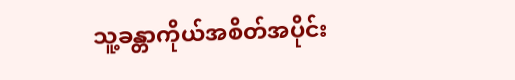သူ့ခန္တာကိုယ်အစိတ်အပိုင်း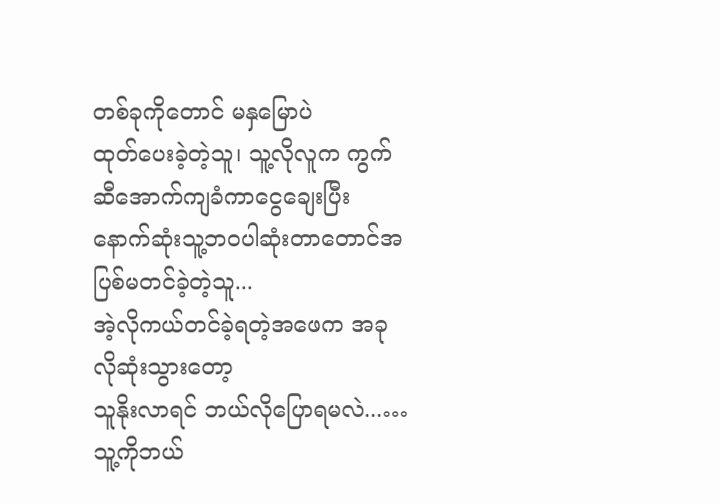တစ်ခုကိုတောင် မနှမြောပဲ
ထုတ်ပေးခဲ့တဲ့သူ၊ သူ့လိုလူက ကွက်ဆီအောက်ကျခံကာငွေချေးပြီး နောက်ဆုံးသူ့ဘဝပါဆုံးတာတောင်အပြစ်မတင်ခဲ့တဲ့သူ...
အဲ့လိုကယ်တင်ခဲ့ရတဲ့အဖေက အခုလိုဆုံးသွားတော့
သူနိုးလာရင် ဘယ်လိုပြောရမလဲ...…
သူ့ကိုဘယ်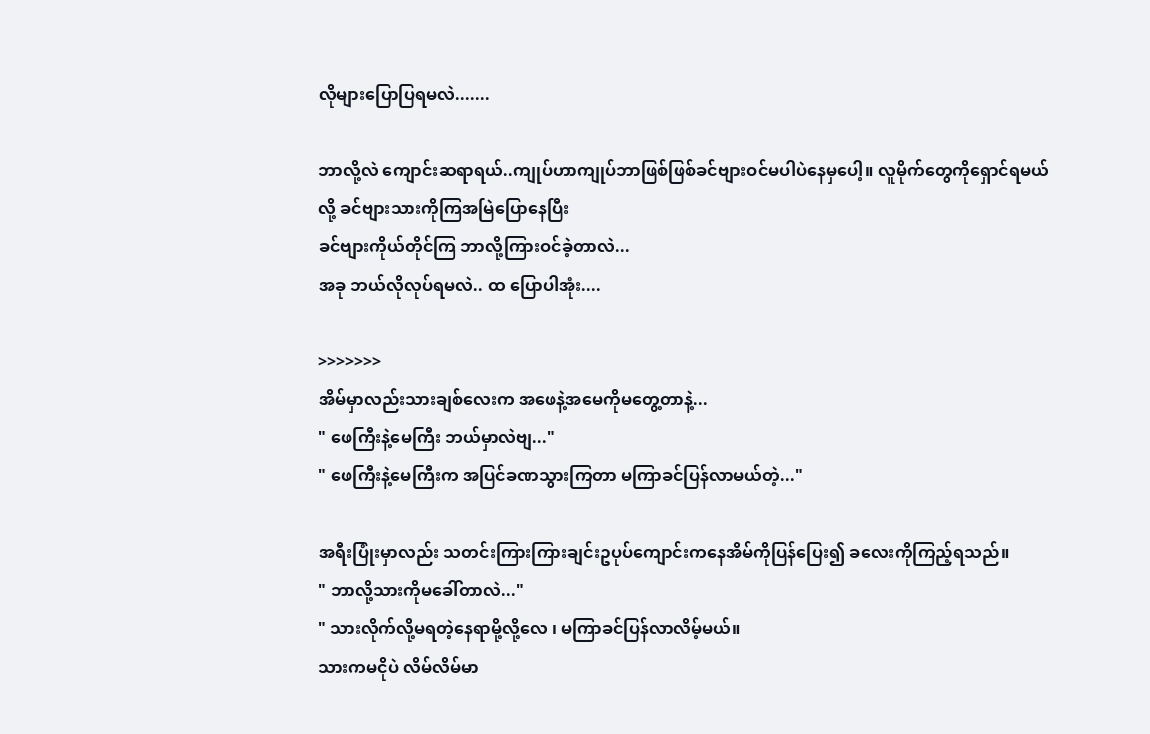လို‌များပြောပြရမလဲ.......

ဘာလို့လဲ ကျောင်းဆရာရယ်..ကျုပ်ဟာကျုပ်ဘာဖြစ်ဖြစ်ခင်ဗျားဝင်မပါပဲနေမှပေါ့။ လူမိုက်တွေကိုရှောင်ရမယ်လို့ ခင်ဗျားသားကိုကြအမြဲပြောနေပြီး
ခင်ဗျားကိုယ်တိုင်ကြ ဘာလို့ကြားဝင်ခဲ့တာလဲ...
အခု ဘယ်လိုလုပ်ရမလဲ.. ထ ပြောပါအုံး....

>>>>>>>
အိမ်မှာလည်းသားချစ်လေးက အဖေနဲ့အမေကိုမတွေ့တာနဲ့...
" ဖေကြီးနဲ့မေကြီး ဘယ်မှာလဲဗျ..."
" ဖေကြီးနဲ့မေကြီးက အပြင်ခဏသွားကြတာ မကြာခင်ပြန်လာမယ်တဲ့..."

အရီးပြုံးမှာလည်း သတင်းကြားကြားချင်းဥပုပ်ကျောင်းကနေအိမ်ကိုပြန်ပြေး၍ ခလေးကိုကြည့်ရသည်။
" ဘာလို့သားကိုမခေါ်တာလဲ..."
" သားလိုက်လို့မရတဲ့နေရာမို့လို့လေ ၊ မကြာခင်ပြန်လာလိမ့်မယ်။
သားကမငိုပဲ လိမ်လိမ်မာ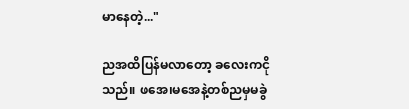မာနေတဲ့..."

ညအထိပြန်မလာတော့ ခလေးကငိုသည်။ ဖအေ၊မအေနဲ့တစ်ညမှမခွဲ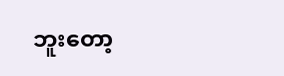ဘူးတော့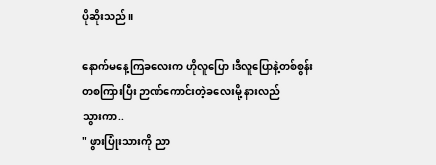ပိုဆိုးသည်။

နောက်မနေ့ကြခလေးက ဟိုလူပြော၊ဒီလူပြောနဲ့တစ်စွန်းတစကြားပြီး ဉာဏ်ကောင်းတဲ့ခလေးမို့ နားလည်
သွားကာ..
" ဖွားပြုံးသားကို ညာ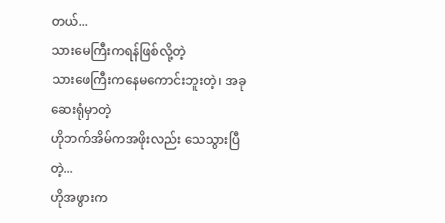တယ်...
သားမေကြီးကရန်ဖြစ်လို့တဲ့
သားဖေကြီးကနေမကောင်းဘူးတဲ့၊ အခုဆေးရုံမှာတဲ့
ဟိုဘက်အိမ်ကအဖိုးလည်း သေသွားပြီတဲ့...
ဟိုအဖွားက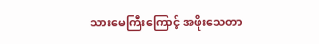သားမေကြီးကြောင့် အဖိုးသေတာ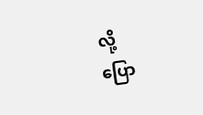လို့
ပြော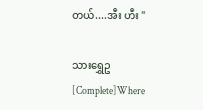တယ်....အီး ဟီး "

သားရွှေဥ [Complete]Where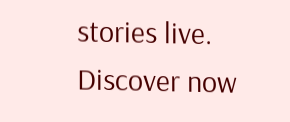stories live. Discover now